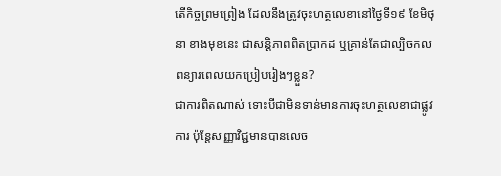តើកិច្ចព្រមព្រៀង ដែលនឹងត្រូវចុះហត្ថលេខានៅថ្ងៃទី១៩ ខែមិថុនា ខាងមុខនេះ ជាសន្តិភាពពិតប្រាកដ ឬគ្រាន់តែជាល្បិចកលពន្យារពេលយកប្រៀបរៀងៗខ្លួន?
ជាការពិតណាស់ ទោះបីជាមិនទាន់មានការចុះហត្ថលេខាជាផ្លូវការ ប៉ុន្តែសញ្ញាវិជ្ជមានបានលេច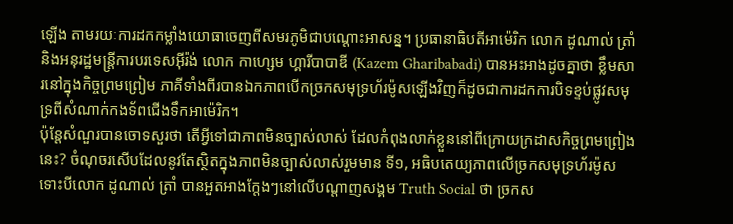ឡើង តាមរយៈការដកកម្លាំងយោធាចេញពីសមរភូមិជាបណ្តោះអាសន្ន។ ប្រធានាធិបតីអាម៉េរិក លោក ដូណាល់ ត្រាំ និងអនុរដ្ឋមន្ត្រីការបរទេសអ៊ីរ៉ង់ លោក កាហ្សេម ហ្គារីបាបាឌី (Kazem Gharibabadi) បានអះអាងដូចគ្នាថា ខ្លឹមសារនៅក្នុងកិច្ចព្រមព្រៀម ភាគីទាំងពីរបានឯកភាពបើកច្រកសមុទ្រហ័រម៉ូសឡើងវិញក៏ដូចជាការដកការបិទខ្ទប់ផ្លូវសមុទ្រពីសំណាក់កងទ័ពជើងទឹកអាម៉េរិក។
ប៉ុន្តែសំណួរបានចោទសួរថា តើអ្វីទៅជាភាពមិនច្បាស់លាស់ ដែលកំពុងលាក់ខ្លួននៅពីក្រោយក្រដាសកិច្ចព្រមព្រៀងនេះ? ចំណុចរសើបដែលនូវតែស្ថិតក្នុងភាពមិនច្បាស់លាស់រួមមាន ទី១, អធិបតេយ្យភាពលើច្រកសមុទ្រហ័រម៉ូស
ទោះបីលោក ដូណាល់ ត្រាំ បានអួតអាងក្តែងៗនៅលើបណ្តាញសង្គម Truth Social ថា ច្រកស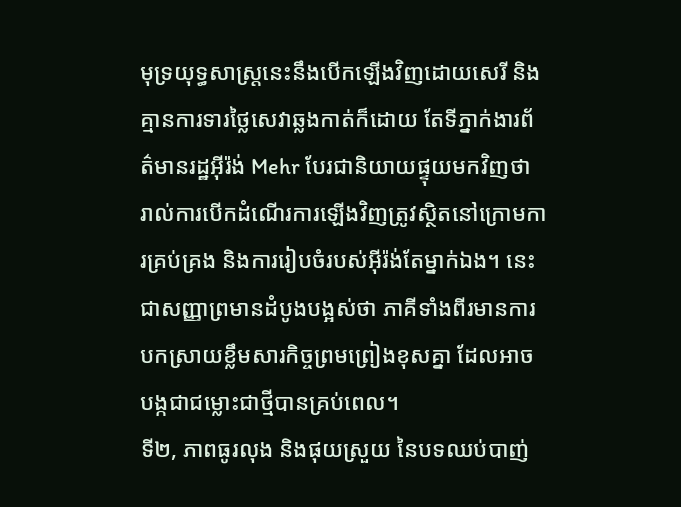មុទ្រយុទ្ធសាស្ត្រនេះនឹងបើកឡើងវិញដោយសេរី និងគ្មានការទារថ្លៃសេវាឆ្លងកាត់ក៏ដោយ តែទីភ្នាក់ងារព័ត៌មានរដ្ឋអ៊ីរ៉ង់ Mehr បែរជានិយាយផ្ទុយមកវិញថា រាល់ការបើកដំណើរការឡើងវិញត្រូវស្ថិតនៅក្រោមការគ្រប់គ្រង និងការរៀបចំរបស់អ៊ីរ៉ង់តែម្នាក់ឯង។ នេះជាសញ្ញាព្រមានដំបូងបង្អស់ថា ភាគីទាំងពីរមានការបកស្រាយខ្លឹមសារកិច្ចព្រមព្រៀងខុសគ្នា ដែលអាចបង្កជាជម្លោះជាថ្មីបានគ្រប់ពេល។
ទី២, ភាពធូរលុង និងផុយស្រួយ នៃបទឈប់បាញ់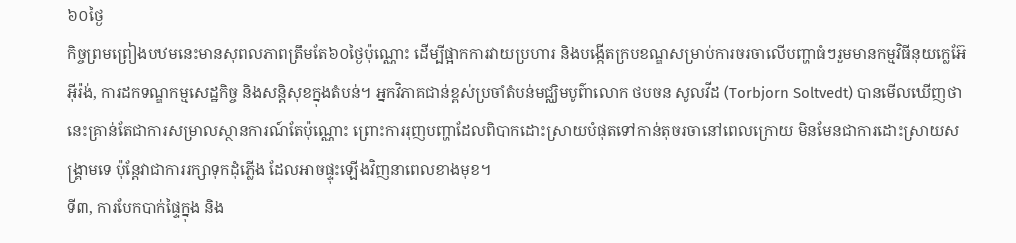៦០ថ្ងៃ
កិច្ចព្រមព្រៀងបឋមនេះមានសុពលភាពត្រឹមតែ៦០ថ្ងៃប៉ុណ្ណោះ ដើម្បីផ្អាកការវាយប្រហារ និងបង្កើតក្របខណ្ឌសម្រាប់ការចរចាលើបញ្ហាធំៗរួមមានកម្មវិធីនុយក្លេអ៊ែអ៊ីរ៉ង់, ការដកទណ្ឌកម្មសេដ្ឋកិច្ច និងសន្តិសុខក្នុងតំបន់។ អ្នកវិភាគជាន់ខ្ពស់ប្រចាំតំបន់មជ្ឈិមបូព៌ាលោក ថបចន សូលវីដ (Torbjorn Soltvedt) បានមើលឃើញថា នេះគ្រាន់តែជាការសម្រាលស្ថានការណ៍តែប៉ុណ្ណោះ ព្រោះការរុញបញ្ហាដែលពិបាកដោះស្រាយបំផុតទៅកាន់តុចរចានៅពេលក្រោយ មិនមែនជាការដោះស្រាយសង្គ្រាមទេ ប៉ុន្តែវាជាការរក្សាទុកដុំភ្លើង ដែលអាចផ្ទុះឡើងវិញនាពេលខាងមុខ។
ទី៣, ការបែកបាក់ផ្ទៃក្នុង និង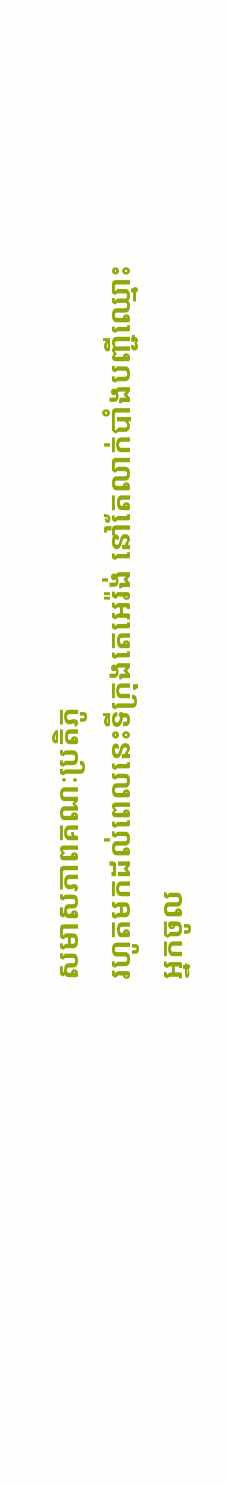សមាសភាពគណៈប្រតិភូ
រហូតមកដល់ពេលនេះទីក្រុងតេអេរ៉ង់ នៅតែលាក់បាំងបញ្ជីឈ្មោះអ្នកចូល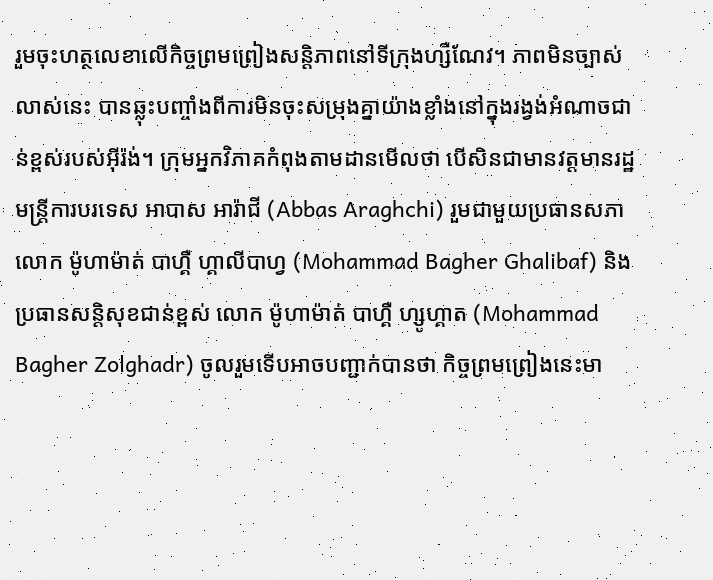រួមចុះហត្ថលេខាលើកិច្ចព្រមព្រៀងសន្តិភាពនៅទីក្រុងហ្សឺណែវ។ ភាពមិនច្បាស់លាស់នេះ បានឆ្លុះបញ្ចាំងពីការមិនចុះសម្រុងគ្នាយ៉ាងខ្លាំងនៅក្នុងរង្វង់អំណាចជាន់ខ្ពស់របស់អ៊ីរ៉ង់។ ក្រុមអ្នកវិភាគកំពុងតាមដានមើលថា បើសិនជាមានវត្តមានរដ្ឋមន្ត្រីការបរទេស អាបាស អារ៉ាជី (Abbas Araghchi) រួមជាមួយប្រធានសភាលោក ម៉ូហាម៉ាត់ បាហ្គឺ ហ្គាលីបាហ្វ (Mohammad Bagher Ghalibaf) និងប្រធានសន្តិសុខជាន់ខ្ពស់ លោក ម៉ូហាម៉ាត់ បាហ្គឺ ហ្សូហ្គាត (Mohammad Bagher Zolghadr) ចូលរួមទើបអាចបញ្ជាក់បានថា កិច្ចព្រមព្រៀងនេះមា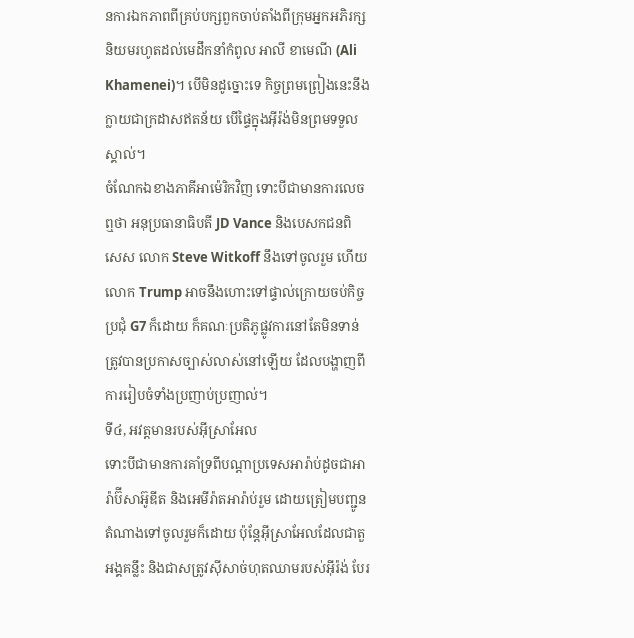នការឯកភាពពីគ្រប់បក្សពួកចាប់តាំងពីក្រុមអ្នកអភិរក្សនិយមរហូតដល់មេដឹកនាំកំពូល អាលី ខាមេណី (Ali Khamenei)។ បើមិនដូច្នោះទេ កិច្ចព្រមព្រៀងនេះនឹងក្លាយជាក្រដាសឥតន័យ បើផ្ទៃក្នុងអ៊ីរ៉ង់មិនព្រមទទួលស្គាល់។
ចំណែកឯខាងភាគីអាម៉េរិកវិញ ទោះបីជាមានការលេចឮថា អនុប្រធានាធិបតី JD Vance និងបេសកជនពិសេស លោក Steve Witkoff នឹងទៅចូលរួម ហើយលោក Trump អាចនឹងហោះទៅផ្ទាល់ក្រោយចប់កិច្ចប្រជុំ G7 ក៏ដោយ ក៏គណៈប្រតិភូផ្លូវការនៅតែមិនទាន់ត្រូវបានប្រកាសច្បាស់លាស់នៅឡើយ ដែលបង្ហាញពីការរៀបចំទាំងប្រញាប់ប្រញាល់។
ទី៤, អវត្តមានរបស់អ៊ីស្រាអែល
ទោះបីជាមានការគាំទ្រពីបណ្ដាប្រទេសអារ៉ាប់ដូចជាអារ៉ាប៊ីសាអ៊ូឌីត និងអេមីរ៉ាតអារ៉ាប់រួម ដោយត្រៀមបញ្ជូនតំណាងទៅចូលរួមក៏ដោយ ប៉ុន្តែអ៊ីស្រាអែលដែលជាតួអង្គគន្លឹះ និងជាសត្រូវស៊ីសាច់ហុតឈាមរបស់អ៊ីរ៉ង់ បែរ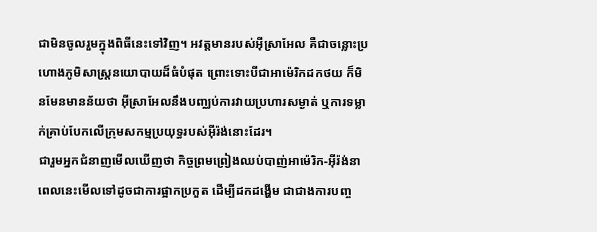ជាមិនចូលរួមក្នុងពិធីនេះទៅវិញ។ អវត្តមានរបស់អ៊ីស្រាអែល គឺជាចន្លោះប្រហោងភូមិសាស្ត្រនយោបាយដ៏ធំបំផុត ព្រោះទោះបីជាអាម៉េរិកដកថយ ក៏មិនមែនមានន័យថា អ៊ីស្រាអែលនឹងបញ្ឈប់ការវាយប្រហារសម្ងាត់ ឬការទម្លាក់គ្រាប់បែកលើក្រុមសកម្មប្រយុទ្ធរបស់អ៊ីរ៉ង់នោះដែរ។
ជារួមអ្នកជំនាញមើលឃើញថា កិច្ចព្រមព្រៀងឈប់បាញ់អាម៉េរិក-អ៊ីរ៉ង់នាពេលនេះមើលទៅដូចជាការផ្អាកប្រកួត ដើម្បីដកដង្ហើម ជាជាងការបញ្ច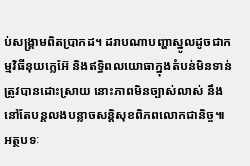ប់សង្គ្រាមពិតប្រាកដ។ ដរាបណាបញ្ហាស្នូលដូចជាកម្មវិធីនុយក្លេអ៊ែ និងឥទ្ធិពលយោធាក្នុងតំបន់មិនទាន់ត្រូវបានដោះស្រាយ នោះភាពមិនច្បាស់លាស់ នឹងនៅតែបន្តលងបន្លាចសន្តិសុខពិភពលោកជានិច្ច៕
អត្ថបទៈ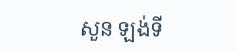សួន ឡង់ទី